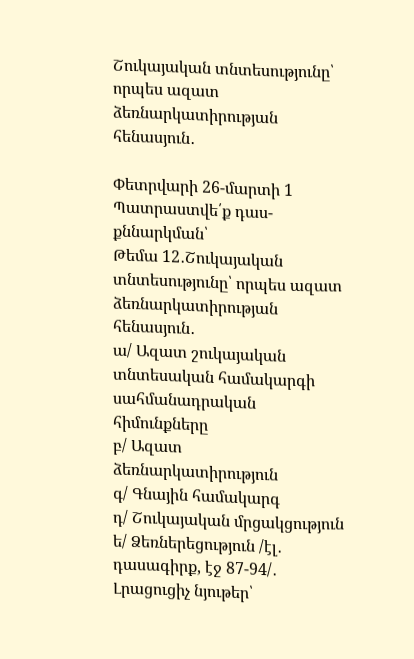Շուկայական տնտեսությունը՝ որպես ազատ ձեռնարկատիրության հենասյուն․

Փետրվարի 26-մարտի 1
Պատրաստվե՛ք դաս-քննարկման՝
Թեմա 12․Շուկայական տնտեսությունը՝ որպես ազատ ձեռնարկատիրության հենասյուն․
ա/ Ազատ շուկայական տնտեսական համակարգի սահմանադրական հիմունքները
բ/ Ազատ ձեռնարկատիրություն
գ/ Գնային համակարգ
դ/ Շուկայական մրցակցություն
ե/ Ձեռներեցություն /էլ․ դասագիրք, էջ 87-94/․
Լրացուցիչ նյութեր՝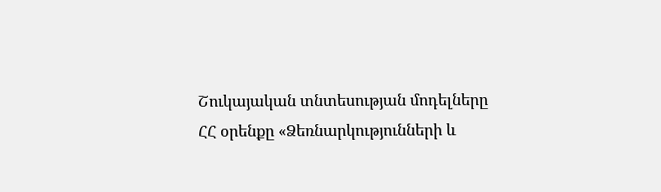Շուկայական տնտեսության մոդելները
ՀՀ օրենքը «Ձեռնարկությունների և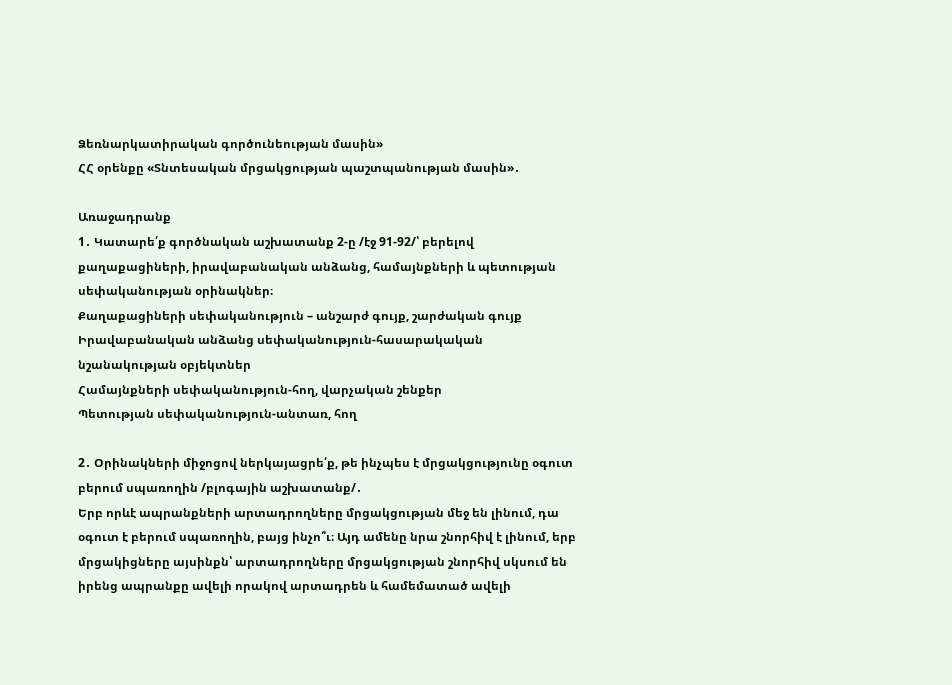Ձեռնարկատիրական գործունեության մասին»
ՀՀ օրենքը «Տնտեսական մրցակցության պաշտպանության մասին»․

Առաջադրանք
1․ Կատարե՛ք գործնական աշխատանք 2-ը /էջ 91-92/՝ բերելով քաղաքացիների, իրավաբանական անձանց, համայնքների և պետության սեփականության օրինակներ։
Քաղաքացիների սեփականություն – անշարժ գույք, շարժական գույք
Իրավաբանական անձանց սեփականություն-հասարակական նշանակության օբյեկտներ
Համայնքների սեփականություն-հող, վարչական շենքեր
Պետության սեփականություն-անտառ, հող

2․ Օրինակների միջոցով ներկայացրե՛ք, թե ինչպես է մրցակցությունը օգուտ բերում սպառողին /բլոգային աշխատանք/․
Երբ որևէ ապրանքների արտադրողները մրցակցության մեջ են լինում, դա օգուտ է բերում սպառողին, բայց ինչո՞ւ։ Այդ ամենը նրա շնորհիվ է լինում, երբ մրցակիցները այսինքն՝ արտադրողները մրցակցության շնորհիվ սկսում են իրենց ապրանքը ավելի որակով արտադրեն և համեմատած ավելի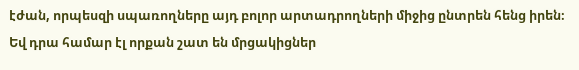էժան, որպեսզի սպառողները այդ բոլոր արտադրողների միջից ընտրեն հենց իրեն։ Եվ դրա համար էլ որքան շատ են մրցակիցներ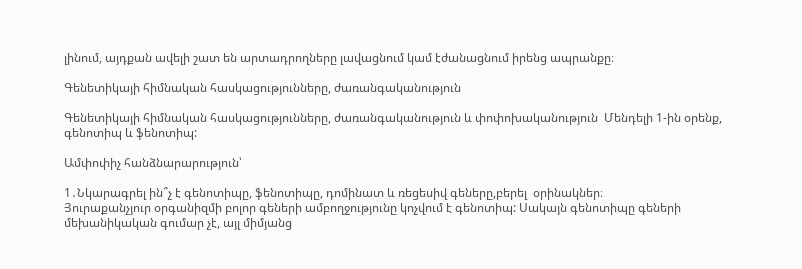լինում, այդքան ավելի շատ են արտադրողները լավացնում կամ էժանացնում իրենց ապրանքը։

Գենետիկայի հիմնական հասկացությունները, ժառանգականություն

Գենետիկայի հիմնական հասկացությունները, ժառանգականություն և փոփոխականություն  Մենդելի 1-ին օրենք, գենոտիպ և ֆենոտիպ:

Ամփոփիչ հանձնարարություն՝

1․Նկարագրել ին՞չ է գենոտիպը, ֆենոտիպը, դոմինատ և ռեցեսիվ գեները,բերել  օրինակներ։
Յուրաքանչյուր օրգանիզմի բոլոր գեների ամբողջությունը կոչվում է գենոտիպ: Սակայն գենոտիպը գեների մեխանիկական գումար չէ, այլ միմյանց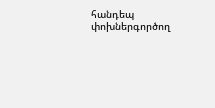հանդեպ փոխներգործող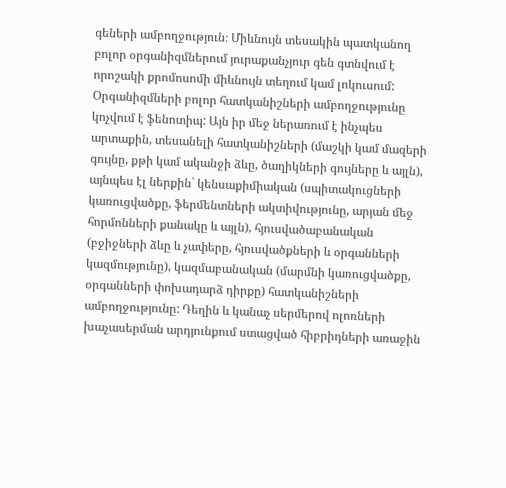գեների ամբողջություն։ Միևնույն տեսակին պատկանող բոլոր օրգանիզմներում յուրաքանչյուր գեն գտնվում է որոշակի քրոմոսոմի միևնույն տեղում կամ լոկուսում: Օրգանիզմների բոլոր հատկանիշների ամբողջությունը կոչվում է ֆենոտիպ: Այն իր մեջ ներառում է ինչպես արտաքին, տեսանելի հատկանիշների (մաշկի կամ մազերի գույնը, քթի կամ ականջի ձևը, ծաղիկների գույները և այլն), այնպես էլ ներքին` կենսաքիմիական (սպիտակուցների կառուցվածքը, ֆերմենտների ակտիվությունը, արյան մեջ հորմոնների քանակը և այլն), հյուսվածաբանական (բջիջների ձևը և չափերը, հյուսվածքների և օրգանների կազմությունը), կազմաբանական (մարմնի կառուցվածքը, օրգանների փոխադարձ դիրքը) հատկանիշների ամբողջությունը: Դեղին և կանաչ սերմերով ոլոռների խաչասերման արդյունքում ստացված հիբրիդների առաջին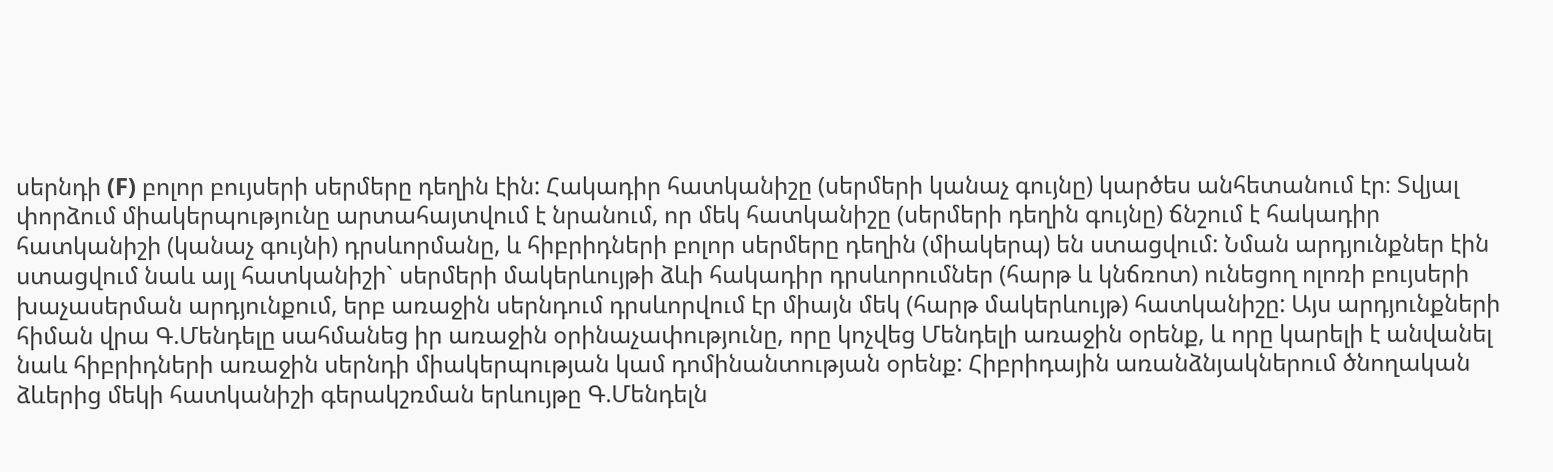սերնդի (F) բոլոր բույսերի սերմերը դեղին էին: Հակադիր հատկանիշը (սերմերի կանաչ գույնը) կարծես անհետանում էր։ Տվյալ փորձում միակերպությունը արտահայտվում է նրանում, որ մեկ հատկանիշը (սերմերի դեղին գույնը) ճնշում է հակադիր հատկանիշի (կանաչ գույնի) դրսևորմանը, և հիբրիդների բոլոր սերմերը դեղին (միակերպ) են ստացվում: Նման արդյունքներ էին ստացվում նաև այլ հատկանիշի` սերմերի մակերևույթի ձևի հակադիր դրսևորումներ (հարթ և կնճռոտ) ունեցող ոլոռի բույսերի խաչասերման արդյունքում, երբ առաջին սերնդում դրսևորվում էր միայն մեկ (հարթ մակերևույթ) հատկանիշը: Այս արդյունքների հիման վրա Գ.Մենդելը սահմանեց իր առաջին օրինաչափությունը, որը կոչվեց Մենդելի առաջին օրենք, և որը կարելի է անվանել նաև հիբրիդների առաջին սերնդի միակերպության կամ դոմինանտության օրենք: Հիբրիդային առանձնյակներում ծնողական ձևերից մեկի հատկանիշի գերակշռման երևույթը Գ.Մենդելն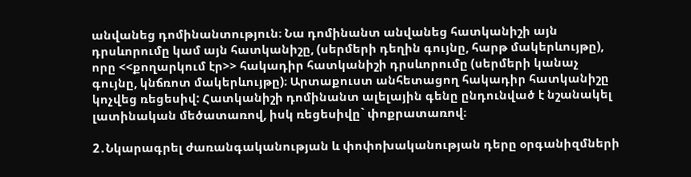անվանեց դոմինանտություն։ Նա դոմինանտ անվանեց հատկանիշի այն դրսևորումը կամ այն հատկանիշը, (սերմերի դեղին գույնը, հարթ մակերևույթը), որը <<քողարկում էր>> հակադիր հատկանիշի դրսևորումը (սերմերի կանաչ գույնը, կնճռոտ մակերևույթը)։ Արտաքուստ անհետացող հակադիր հատկանիշը կոչվեց ռեցեսիվ: Հատկանիշի դոմինանտ ալելային գենը ընդունված է նշանակել լատինական մեծատառով, իսկ ռեցեսիվը` փոքրատառով։

2․Նկարագրել ժառանգականության և փոփոխականության դերը օրգանիզմների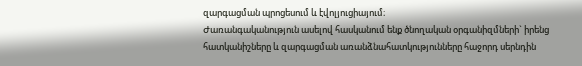զարգացման պրոցեսում և էվոլյուցիայում։
Ժառանգականություն ասելով հասկանում ենք ծնողական օրգանիզմների` իրենց հատկանիշները և զարգացման առանձնահատկությունները հաջորդ սերնդին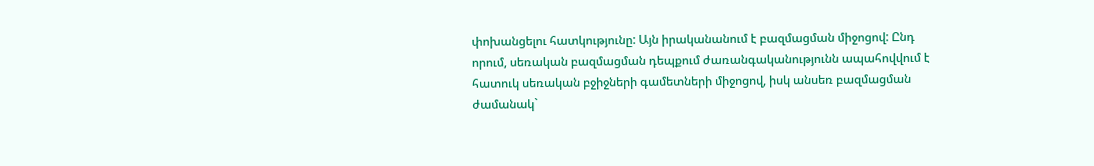փոխանցելու հատկությունը: Այն իրականանում է բազմացման միջոցով: Ընդ որում, սեռական բազմացման դեպքում ժառանգականությունն ապահովվում է հատուկ սեռական բջիջների գամետների միջոցով, իսկ անսեռ բազմացման ժամանակ`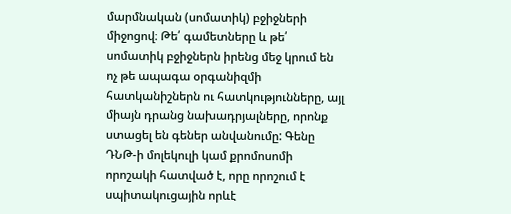մարմնական (սոմատիկ) բջիջների միջոցով։ Թե՛ գամետները և թե՛ սոմատիկ բջիջներն իրենց մեջ կրում են ոչ թե ապագա օրգանիզմի հատկանիշներն ու հատկությունները, այլ միայն դրանց նախադրյալները, որոնք ստացել են գեներ անվանումը: Գենը ԴՆԹ-ի մոլեկուլի կամ քրոմոսոմի որոշակի հատված է, որը որոշում է սպիտակուցային որևէ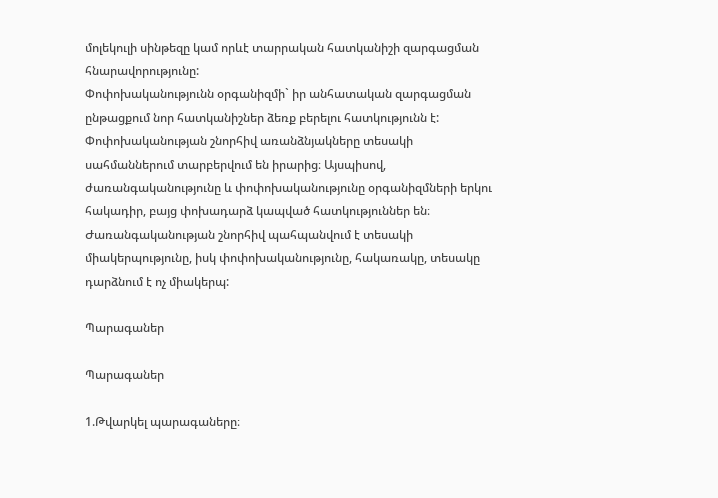մոլեկուլի սինթեզը կամ որևէ տարրական հատկանիշի զարգացման հնարավորությունը:
Փոփոխականությունն օրգանիզմի` իր անհատական զարգացման ընթացքում նոր հատկանիշներ ձեռք բերելու հատկությունն է: Փոփոխականության շնորհիվ առանձնյակները տեսակի սահմաններում տարբերվում են իրարից։ Այսպիսով, ժառանգականությունը և փոփոխականությունը օրգանիզմների երկու հակադիր, բայց փոխադարձ կապված հատկություններ են։ Ժառանգականության շնորհիվ պահպանվում է տեսակի միակերպությունը, իսկ փոփոխականությունը, հակառակը, տեսակը դարձնում է ոչ միակերպ:

Պարագաներ

Պարագաներ

1.Թվարկել պարագաները։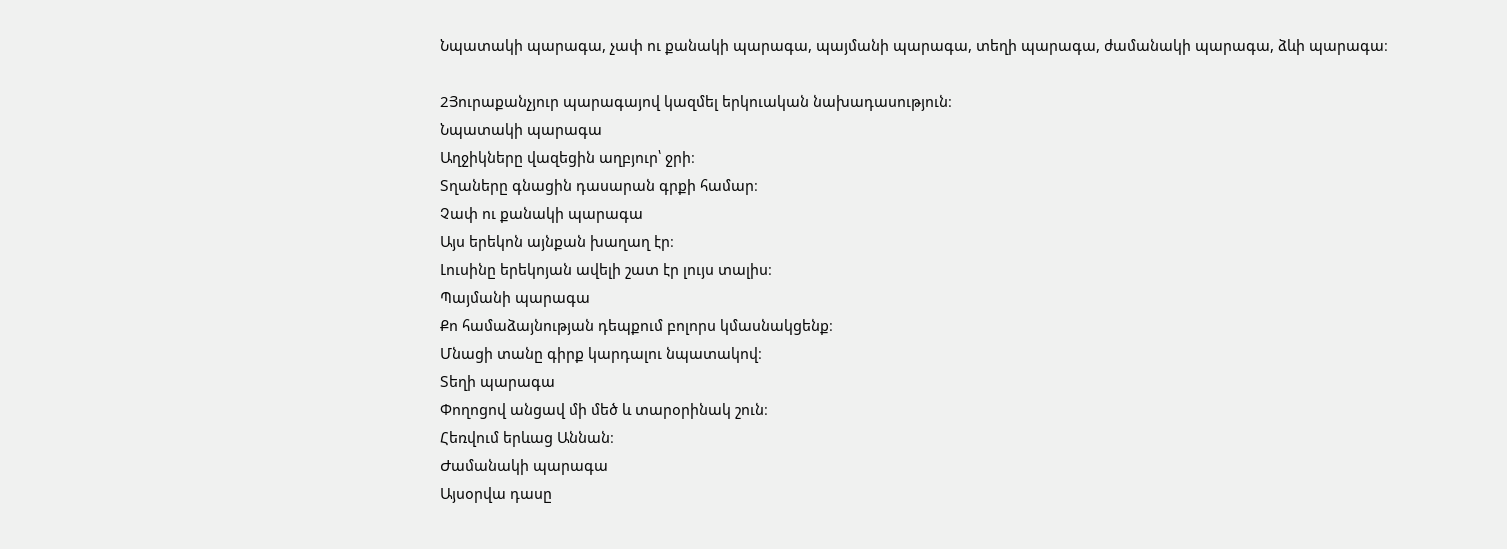Նպատակի պարագա, չափ ու քանակի պարագա, պայմանի պարագա, տեղի պարագա, ժամանակի պարագա, ձևի պարագա։

2Յուրաքանչյուր պարագայով կազմել երկուական նախադասություն։
Նպատակի պարագա
Աղջիկները վազեցին աղբյուր՝ ջրի։
Տղաները գնացին դասարան գրքի համար։
Չափ ու քանակի պարագա
Այս երեկոն այնքան խաղաղ էր։
Լուսինը երեկոյան ավելի շատ էր լույս տալիս։
Պայմանի պարագա
Քո համաձայնության դեպքում բոլորս կմասնակցենք։
Մնացի տանը գիրք կարդալու նպատակով։
Տեղի պարագա
Փողոցով անցավ մի մեծ և տարօրինակ շուն։
Հեռվում երևաց Աննան։
Ժամանակի պարագա
Այսօրվա դասը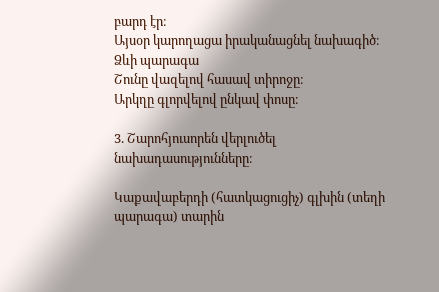բարդ էր։
Այսօր կարողացա իրականացնել նախագիծ։
Ձևի պարագա
Շունը վազելով հասավ տիրոջը։
Արկղը գլորվելով ընկավ փոսը։

3. Շարոհյուսորեն վերլուծել նախադասությունները։

Կաքավաբերդի (հատկացուցիչ) գլխին (տեղի պարագա) տարին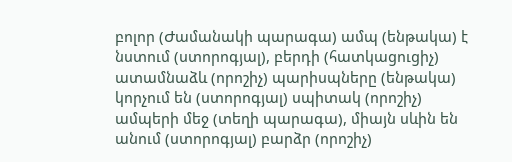բոլոր (Ժամանակի պարագա) ամպ (ենթակա) է նստում (ստորոգյալ), բերդի (հատկացուցիչ) ատամնաձև (որոշիչ) պարիսպները (ենթակա) կորչում են (ստորոգյալ) սպիտակ (որոշիչ) ամպերի մեջ (տեղի պարագա), միայն սևին են անում (ստորոգյալ) բարձր (որոշիչ)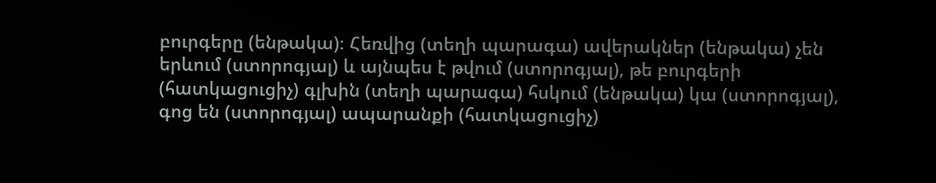բուրգերը (ենթակա)։ Հեռվից (տեղի պարագա) ավերակներ (ենթակա) չեն երևում (ստորոգյալ) և այնպես է թվում (ստորոգյալ), թե բուրգերի (հատկացուցիչ) գլխին (տեղի պարագա) հսկում (ենթակա) կա (ստորոգյալ), գոց են (ստորոգյալ) ապարանքի (հատկացուցիչ)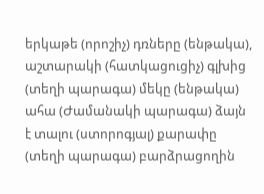երկաթե (որոշիչ) դռները (ենթակա), աշտարակի (հատկացուցիչ) գլխից (տեղի պարագա) մեկը (ենթակա) ահա (Ժամանակի պարագա) ձայն է տալու (ստորոգյալ) քարափը (տեղի պարագա) բարձրացողին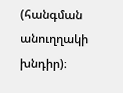(հանգման անուղղակի խնդիր)։